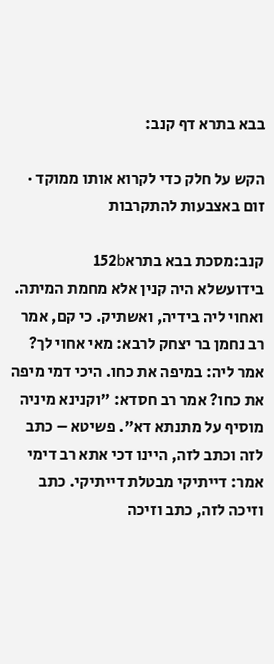בבא בתרא דף קנב:

הקש על חלק כדי לקרוא אותו ממוקד · זום באצבעות להתקרבות

קנב:מסכת בבא בתרא152b
בידועשלא היה קנין אלא מחמת המיתה. ואחוי ליה בידיה, ואשתיק. כי קם, אמר רב נחמן בר יצחק לרבא: מאי אחוי לך? אמר ליה: במיפה את כחו. היכי דמי מיפה את כחו? אמר רב חסדא: ״וקנינא מיניה מוסיף על מתנתא דא״. פשיטא – כתב לזה וכתב לזה, היינו דכי אתא רב דימי אמר: דייתיקי מבטלת דייתיקי. כתב וזיכה לזה, כתב וזיכה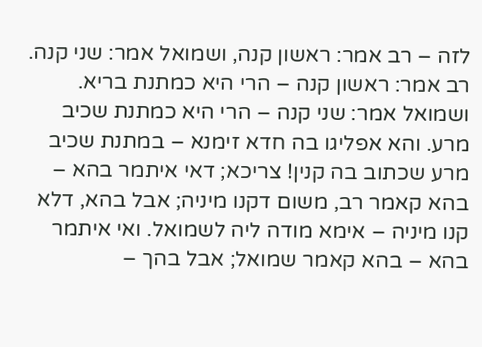לזה – רב אמר: ראשון קנה, ושמואל אמר: שני קנה. רב אמר: ראשון קנה – הרי היא כמתנת בריא. ושמואל אמר: שני קנה – הרי היא כמתנת שכיב מרע. והא אפליגו בה חדא זימנא – במתנת שכיב מרע שכתוב בה קנין! צריכא; דאי איתמר בהא – בהא קאמר רב, משום דקנו מיניה; אבל בהא, דלא קנו מיניה – אימא מודה ליה לשמואל. ואי איתמר בהא – בהא קאמר שמואל; אבל בהך –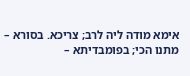אימא מודה ליה לרב; צריכא. בסורא – מתנו הכי; בפומבדיתא –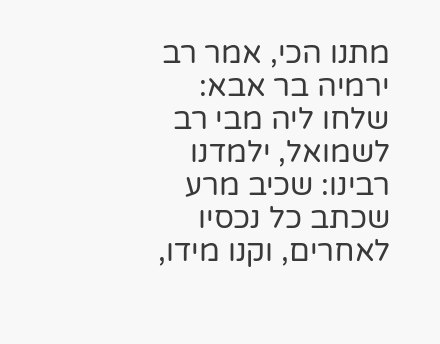מתנו הכי, אמר רב ירמיה בר אבא: שלחו ליה מבי רב לשמואל, ילמדנו רבינו: שכיב מרע שכתב כל נכסיו לאחרים, וקנו מידו,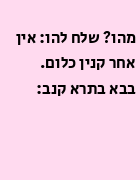מהו? שלח להו: אין אחר קנין כלום.
בבא בתרא קנב: